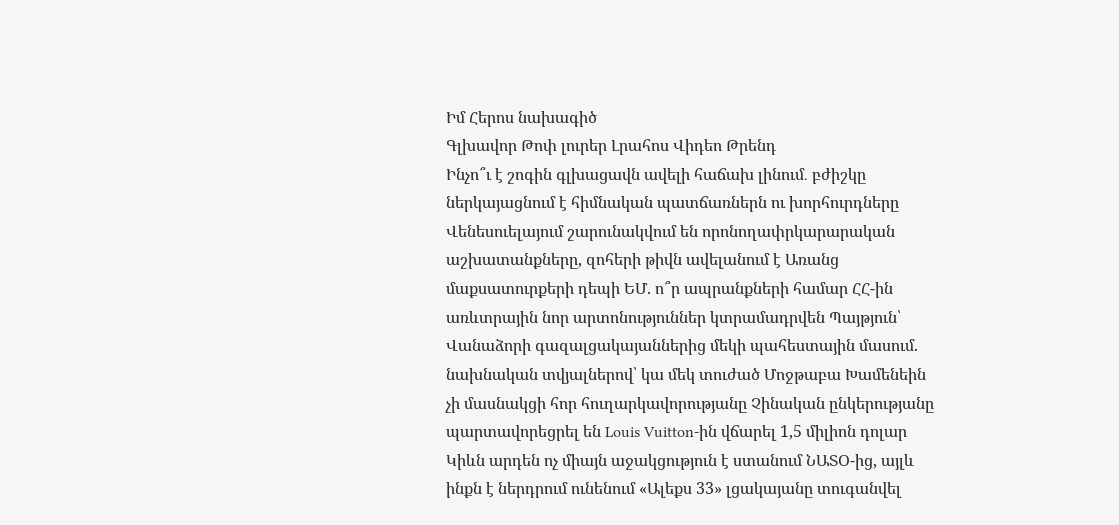Իմ Հերոս նախագիծ
Գլխավոր Թոփ լուրեր Լրահոս Վիդեո Թրենդ
Ինչո՞ւ է շոգին գլխացավն ավելի հաճախ լինում․ բժիշկը ներկայացնում է հիմնական պատճառներն ու խորհուրդները Վենեսուելայում շարունակվում են որոնողափրկարարական աշխատանքները, զոհերի թիվն ավելանում է Առանց մաքսատուրքերի դեպի ԵՄ. ո՞ր ապրանքների համար ՀՀ-ին առևտրային նոր արտոնություններ կտրամադրվեն Պայթյուն՝ Վանաձորի գազալցակայաններից մեկի պահեստային մասում. նախնական տվյալներով՝ կա մեկ տուժած Մոջթաբա Խամենեին չի մասնակցի հոր հուղարկավորությանը Չինական ընկերությանը պարտավորեցրել են Louis Vuitton-ին վճարել 1,5 միլիոն դոլար Կիևն արդեն ոչ միայն աջակցություն է ստանում ՆԱՏՕ-ից, այլև ինքն է ներդրում ունենում «Ալեքս 33» լցակայանը տուգանվել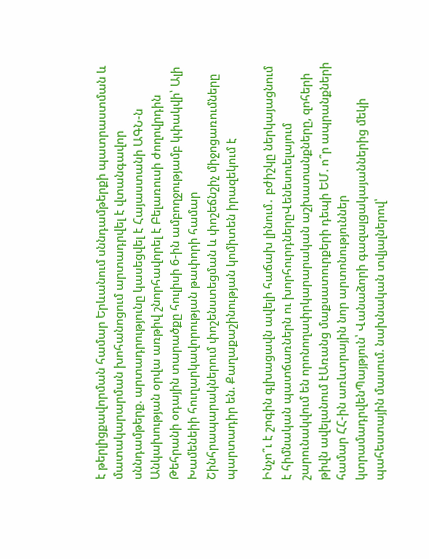է թերլիցքավորման համար Երևանում սննդամթերքի պատրաստման և մատակարարման խոհանոցում արտադրվել է վտանգավոր սննդամթերք. արտադրությունը կասեցվել է Հայաստանի ԱԳՆ-ն Անկախության օրվա առթիվ շնորհավորել է Բելառուսի ժողովրդին Թեհրանի օդային տարածքը հուլիսի 6-ին ամբողջությամբ կփակվի՝ Ալի Խամենեիի հուղարկավորության թափորի համար Շինհրապարակներում փոշենստեցման և փոշեճնշիչ միջոցառումները պարտադիր են. Քաղաքաշինության կոմիտեն իրազեկում է

Ինչո՞ւ է շոգին գլխացավն ավելի հաճախ լինում․ բժիշկը ներկայացնում է հիմնական պատճառներն ու խորհուրդներըՎենեսուելայում շարունակվում են որոնողափրկարարական աշխատանքները, զոհերի թիվն ավելանում էԱռանց մաքսատուրքերի դեպի ԵՄ. ո՞ր ապրանքների համար ՀՀ-ին առևտրային նոր արտոնություններ կտրամադրվենՊայթյուն՝ Վանաձորի գազալցակայաններից մեկի պահեստային մասում. նախնական տվյալներով՝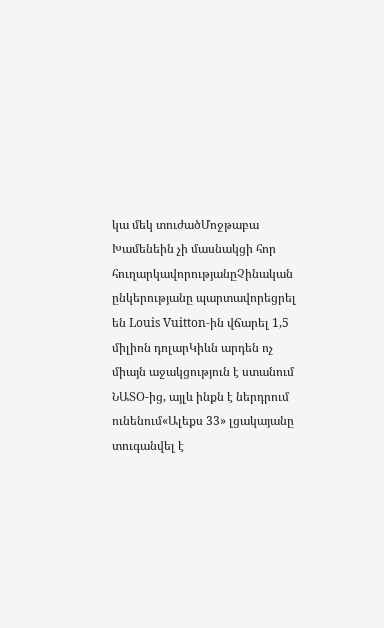կա մեկ տուժածՄոջթաբա Խամենեին չի մասնակցի հոր հուղարկավորությանըՉինական ընկերությանը պարտավորեցրել են Louis Vuitton-ին վճարել 1,5 միլիոն դոլարԿիևն արդեն ոչ միայն աջակցություն է ստանում ՆԱՏՕ-ից, այլև ինքն է ներդրում ունենում«Ալեքս 33» լցակայանը տուգանվել է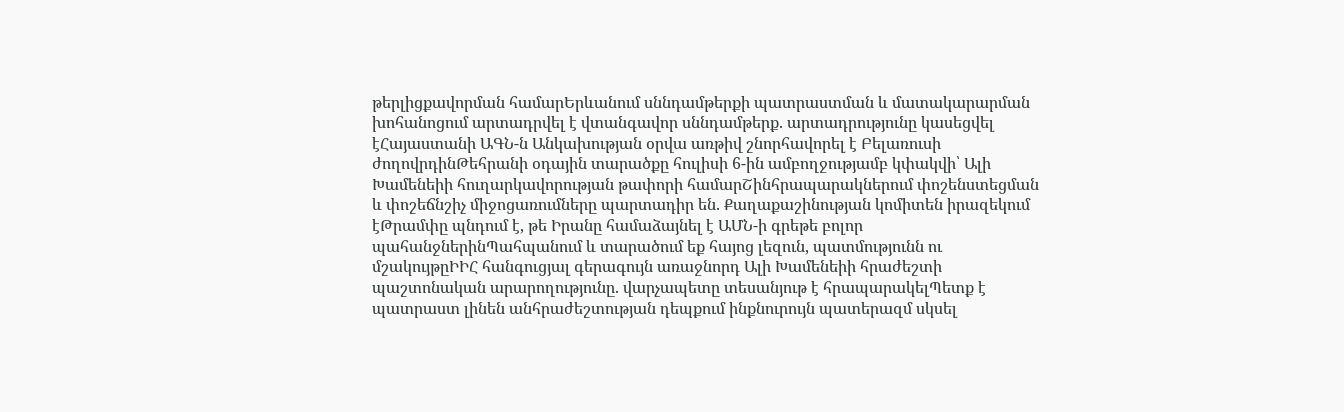թերլիցքավորման համարԵրևանում սննդամթերքի պատրաստման և մատակարարման խոհանոցում արտադրվել է վտանգավոր սննդամթերք. արտադրությունը կասեցվել էՀայաստանի ԱԳՆ-ն Անկախության օրվա առթիվ շնորհավորել է Բելառուսի ժողովրդինԹեհրանի օդային տարածքը հուլիսի 6-ին ամբողջությամբ կփակվի՝ Ալի Խամենեիի հուղարկավորության թափորի համարՇինհրապարակներում փոշենստեցման և փոշեճնշիչ միջոցառումները պարտադիր են. Քաղաքաշինության կոմիտեն իրազեկում էԹրամփը պնդում է, թե Իրանը համաձայնել է ԱՄՆ-ի գրեթե բոլոր պահանջներինՊահպանում և տարածում եք հայոց լեզուն, պատմությունն ու մշակույթըԻԻՀ հանգուցյալ գերագույն առաջնորդ Ալի Խամենեիի հրաժեշտի պաշտոնական արարողությունը. վարչապետը տեսանյութ է հրապարակելՊետք է պատրաստ լինեն անհրաժեշտության դեպքում ինքնուրույն պատերազմ սկսել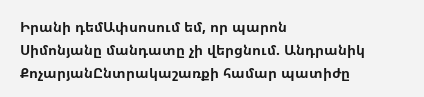Իրանի դեմԱփսոսում եմ, որ պարոն Սիմոնյանը մանդատը չի վերցնում. Անդրանիկ ՔոչարյանԸնտրակաշառքի համար պատիժը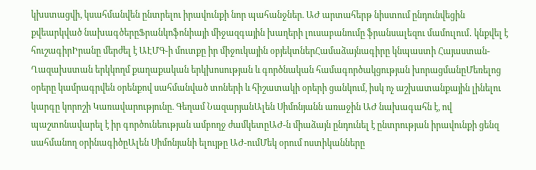կխստացվի, կսահմանվեն ընտրելու իրավունքի նոր պահանջներ. ԱԺ արտահերթ նիստում ընդունվեցին քվեարկված նախագծերըՖրանկոֆոնիայի միջազգային խաղերի լուսաբանումը ֆրանսալեզու մամուլում․ կնքվել է հուշագիրԻրանը մերժել է ԱԷՄԳ-ի մուտքը իր միջուկային օբյեկտներՀամաձայնագիրը կնպաստի Հայաստան-Ղազախստան երկկողմ քաղաքական երկխոսության և գործնական համագործակցության խորացմանըՄեռելոց օրերը կամրագրվեն օրենքով սահմանված տոների և հիշատակի օրերի ցանկում, իսկ ոչ աշխատանքային լինելու կարգը կորոշի Կառավարությունը. Գեղամ ՆազարյանԱլեն Սիմոնյանն առաջին ԱԺ նախագահն է, ով պաշտոնավարել է իր գործունեության ամբողջ ժամկետըԱԺ-ն միաձայն ընդունել է ընտրության իրավունքի ցենզ սահմանող օրինագիծըԱլեն Սիմոնյանի ելույթը ԱԺ-ումՄեկ օրում ոստիկանները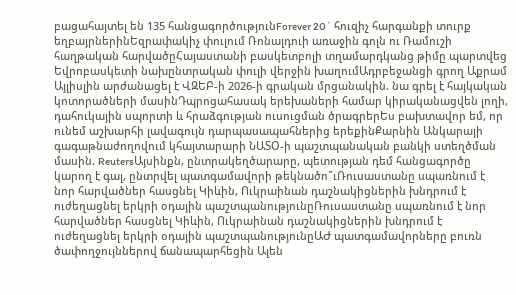բացահայտել են 135 հանցագործությունForever 20` հուզիչ հարգանքի տուրք եղբայրներինԵզրափակիչ փուլում Ռոնալդուի առաջին գոլն ու Ռամուշի հաղթական հարվածըՀայաստանի բասկետբոլի տղամարդկանց թիմը պարտվեց Եվրոբասկետի նախընտրական փուլի վերջին խաղումԱդրբեջանցի գրող Աքրամ Այլիսլին արժանացել է ՎԶԵԲ-ի 2026-ի գրական մրցանակին. նա գրել է հայկական կոտորածների մասինԴպրոցահասակ երեխաների համար կիրականացվեն լողի, դահուկային սպորտի և հրաձգության ուսուցման ծրագրերԵս բախտավոր եմ, որ ունեմ աշխարհի լավագույն դարպասապահներից երեքինՔարնին Անկարայի գագաթնաժողովում կհայտարարի ՆԱՏՕ-ի պաշտպանական բանկի ստեղծման մասին. ReutersԱյսինքն, ընտրակեղծարարը, պետության դեմ հանցագործը կարող է գալ, ընտրվել պատգամավորի թեկնածո՞ւՌուսաստանը սպառնում է նոր հարվածներ հասցնել Կիևին, Ուկրաինան դաշնակիցներին խնդրում է ուժեղացնել երկրի օդային պաշտպանությունըՌուսաստանը սպառնում է նոր հարվածներ հասցնել Կիևին, Ուկրաինան դաշնակիցներին խնդրում է ուժեղացնել երկրի օդային պաշտպանությունըԱԺ պատգամավորները բուռն ծափողջույններով ճանապարհեցին Ալեն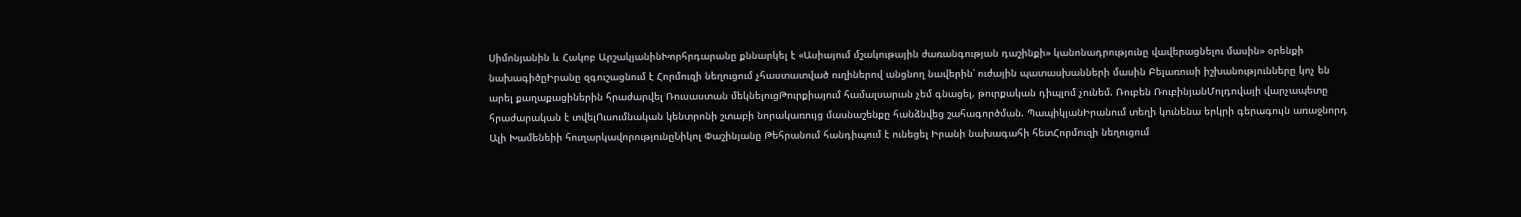Սիմոնյանին և Հակոբ ԱրշակյանինԽորհրդարանը քննարկել է «Ասիայում մշակութային ժառանգության դաշինքի» կանոնադրությունը վավերացնելու մասին» օրենքի նախագիծըԻրանը զգուշացնում է Հորմուզի նեղուցում չհաստատված ուղիներով անցնող նավերին՝ ուժային պատասխանների մասին Բելառուսի իշխանությունները կոչ են արել քաղաքացիներին հրաժարվել Ռուսաստան մեկնելուցԹուրքիայում համալսարան չեմ գնացել, թուրքական դիպլոմ չունեմ. Ռուբեն ՌուբինյանՄոլդովայի վարչապետը հրաժարական է տվելՈւսումնական կենտրոնի շտաբի նորակառույց մասնաշենքը հանձնվեց շահագործման. ՊապիկյանԻրանում տեղի կունենա երկրի գերագույն առաջնորդ Ալի Խամենեիի հուղարկավորությունըՆիկոլ Փաշինյանը Թեհրանում հանդիպում է ունեցել Իրանի նախագահի հետՀորմուզի նեղուցում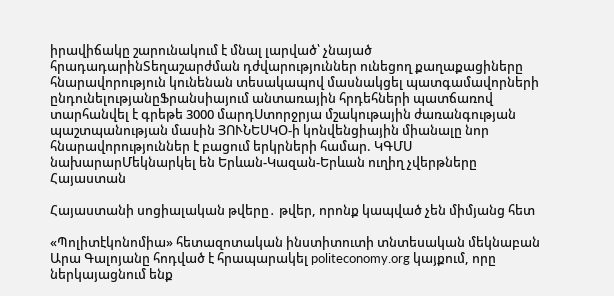իրավիճակը շարունակում է մնալ լարված՝ չնայած հրադադարինՏեղաշարժման դժվարություններ ունեցող քաղաքացիները հնարավորություն կունենան տեսակապով մասնակցել պատգամավորների ընդունելությանըՖրանսիայում անտառային հրդեհների պատճառով տարհանվել է գրեթե 3000 մարդՍտորջրյա մշակութային ժառանգության պաշտպանության մասին ՅՈՒՆԵՍԿՕ-ի կոնվենցիային միանալը նոր հնարավորություններ է բացում երկրների համար. ԿԳՄՍ նախարարՄեկնարկել են Երևան-Կազան-Երևան ուղիղ չվերթները
Հայաստան

Հայաստանի սոցիալական թվերը․ թվեր, որոնք կապված չեն միմյանց հետ

«Պոլիտէկոնոմիա» հետազոտական ինստիտուտի տնտեսական մեկնաբան Արա Գալոյանը հոդված է հրապարակել politeconomy.org կայքում, որը ներկայացնում ենք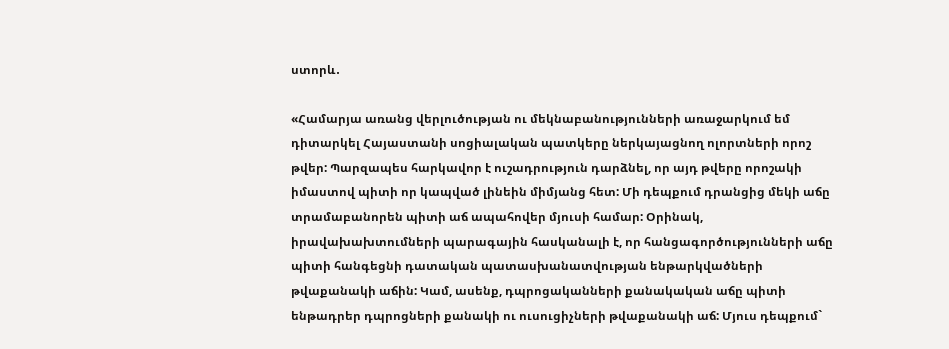ստորև․

«Համարյա առանց վերլուծության ու մեկնաբանությունների առաջարկում եմ դիտարկել Հայաստանի սոցիալական պատկերը ներկայացնող ոլորտների որոշ թվեր: Պարզապես հարկավոր է ուշադրություն դարձնել, որ այդ թվերը որոշակի իմաստով պիտի որ կապված լինեին միմյանց հետ: Մի դեպքում դրանցից մեկի աճը տրամաբանորեն պիտի աճ ապահովեր մյուսի համար: Օրինակ, իրավախախտումների պարագային հասկանալի է, որ հանցագործությունների աճը պիտի հանգեցնի դատական պատասխանատվության ենթարկվածների թվաքանակի աճին: Կամ, ասենք, դպրոցականների քանակական աճը պիտի ենթադրեր դպրոցների քանակի ու ուսուցիչների թվաքանակի աճ: Մյուս դեպքում`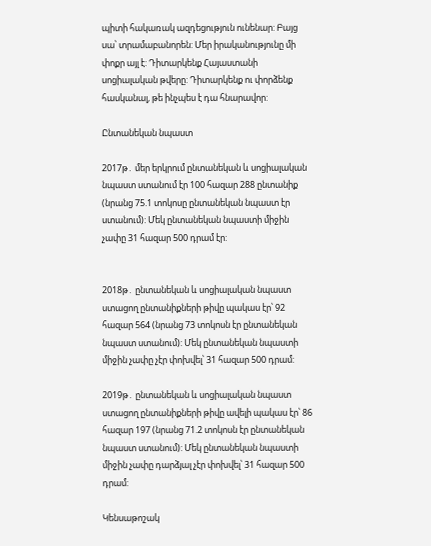պիտի հակառակ ազդեցություն ունենար: Բայց սա՝ տրամաբանորեն: Մեր իրականությունը մի փոքր այլ է: Դիտարկենք Հայաստանի սոցիալական թվերը: Դիտարկենք ու փորձենք հասկանալ, թե ինչպես է դա հնարավոր:

Ընտանեկան նպաստ

2017թ․ մեր երկրում ընտանեկան և սոցիալական նպաստ ստանում էր 100 հազար 288 ընտանիք (նրանց 75.1 տոկոսը ընտանեկան նպաստ էր ստանում): Մեկ ընտանեկան նպաստի միջին չափը 31 հազար 500 դրամ էր:


2018թ․ ընտանեկան և սոցիալական նպաստ ստացող ընտանիքների թիվը պակաս էր՝ 92 հազար 564 (նրանց 73 տոկոսն էր ընտանեկան նպաստ ստանում): Մեկ ընտանեկան նպաստի միջին չափը չէր փոխվել՝ 31 հազար 500 դրամ:

2019թ․ ընտանեկան և սոցիալական նպաստ ստացող ընտանիքների թիվը ավելի պակաս էր՝ 86 հազար 197 (նրանց 71.2 տոկոսն էր ընտանեկան նպաստ ստանում): Մեկ ընտանեկան նպաստի միջին չափը դարձյալ չէր փոխվել՝ 31 հազար 500 դրամ:

Կենսաթոշակ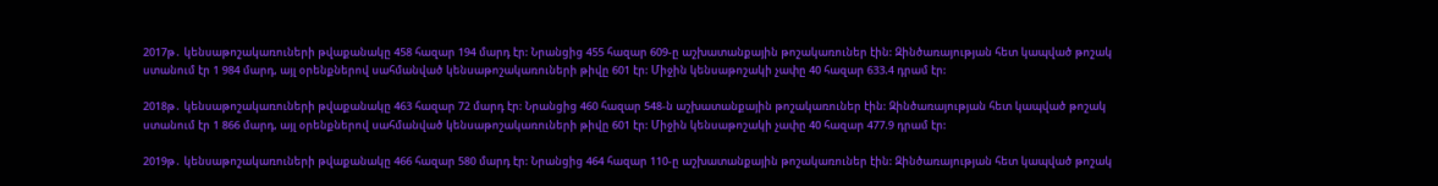2017թ․ կենսաթոշակառուների թվաքանակը 458 հազար 194 մարդ էր: Նրանցից 455 հազար 609-ը աշխատանքային թոշակառուներ էին: Զինծառայության հետ կապված թոշակ ստանում էր 1 984 մարդ, այլ օրենքներով սահմանված կենսաթոշակառուների թիվը 601 էր: Միջին կենսաթոշակի չափը 40 հազար 633.4 դրամ էր:

2018թ․ կենսաթոշակառուների թվաքանակը 463 հազար 72 մարդ էր: Նրանցից 460 հազար 548-ն աշխատանքային թոշակառուներ էին: Զինծառայության հետ կապված թոշակ ստանում էր 1 866 մարդ, այլ օրենքներով սահմանված կենսաթոշակառուների թիվը 601 էր: Միջին կենսաթոշակի չափը 40 հազար 477.9 դրամ էր:

2019թ․ կենսաթոշակառուների թվաքանակը 466 հազար 580 մարդ էր: Նրանցից 464 հազար 110-ը աշխատանքային թոշակառուներ էին: Զինծառայության հետ կապված թոշակ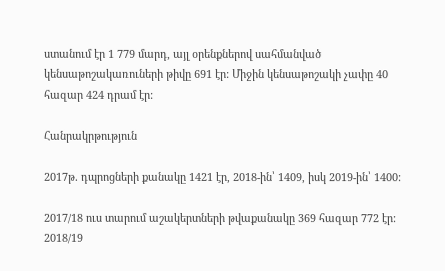ստանում էր 1 779 մարդ, այլ օրենքներով սահմանված կենսաթոշակառուների թիվը 691 էր: Միջին կենսաթոշակի չափը 40 հազար 424 դրամ էր:

Հանրակրթություն

2017թ․ դպրոցների քանակը 1421 էր, 2018-ին՝ 1409, իսկ 2019-ին՝ 1400:

2017/18 ուս տարում աշակերտների թվաքանակը 369 հազար 772 էր: 2018/19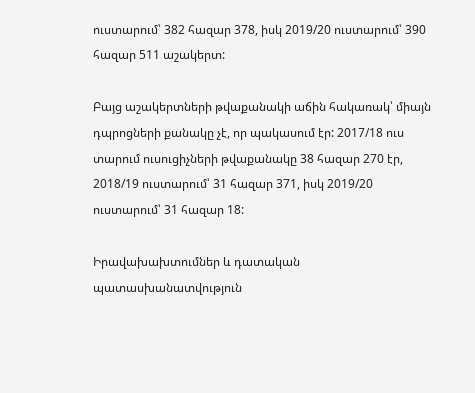ուստարում՝ 382 հազար 378, իսկ 2019/20 ուստարում՝ 390 հազար 511 աշակերտ:

Բայց աշակերտների թվաքանակի աճին հակառակ՝ միայն դպրոցների քանակը չէ, որ պակասում էր: 2017/18 ուս տարում ուսուցիչների թվաքանակը 38 հազար 270 էր, 2018/19 ուստարում՝ 31 հազար 371, իսկ 2019/20 ուստարում՝ 31 հազար 18:

Իրավախախտումներ և դատական պատասխանատվություն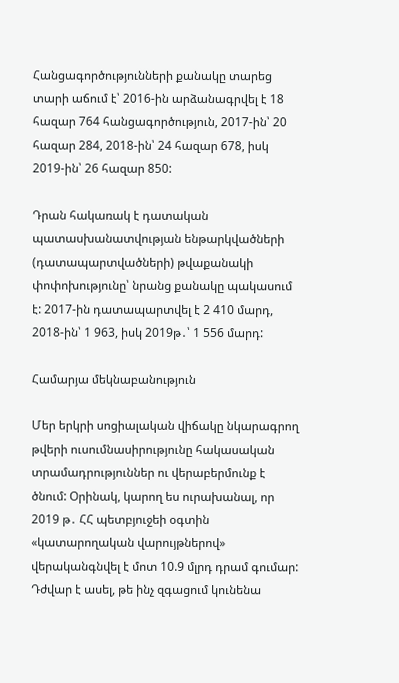Հանցագործությունների քանակը տարեց տարի աճում է՝ 2016-ին արձանագրվել է 18 հազար 764 հանցագործություն, 2017-ին՝ 20 հազար 284, 2018-ին՝ 24 հազար 678, իսկ 2019-ին՝ 26 հազար 850:

Դրան հակառակ է դատական պատասխանատվության ենթարկվածների (դատապարտվածների) թվաքանակի փոփոխությունը՝ նրանց քանակը պակասում է: 2017-ին դատապարտվել է 2 410 մարդ, 2018-ին՝ 1 963, իսկ 2019թ․՝ 1 556 մարդ:

Համարյա մեկնաբանություն

Մեր երկրի սոցիալական վիճակը նկարագրող թվերի ուսումնասիրությունը հակասական տրամադրություններ ու վերաբերմունք է ծնում: Օրինակ, կարող ես ուրախանալ, որ 2019 թ․ ՀՀ պետբյուջեի օգտին «կատարողական վարույթներով» վերականգնվել է մոտ 10.9 մլրդ դրամ գումար: Դժվար է ասել, թե ինչ զգացում կունենա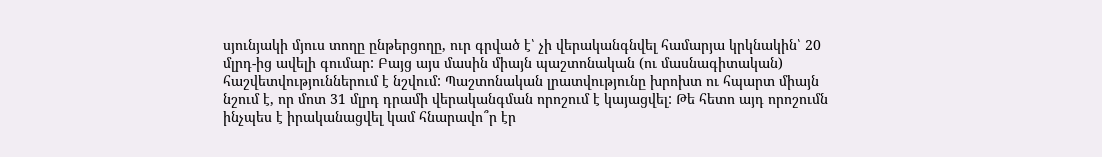սյունյակի մյուս տողը ընթերցողը, ուր գրված է՝ չի վերականգնվել համարյա կրկնակին՝ 20 մլրդ-ից ավելի գումար: Բայց այս մասին միայն պաշտոնական (ու մասնագիտական) հաշվետվություններում է նշվում: Պաշտոնական լրատվությունը խրոխտ ու հպարտ միայն նշում է, որ մոտ 31 մլրդ դրամի վերականգման որոշում է կայացվել: Թե հետո այդ որոշումն ինչպես է իրականացվել կամ հնարավո՞ր էր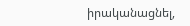իրականացնել,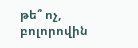թե՞ ոչ, բոլորովին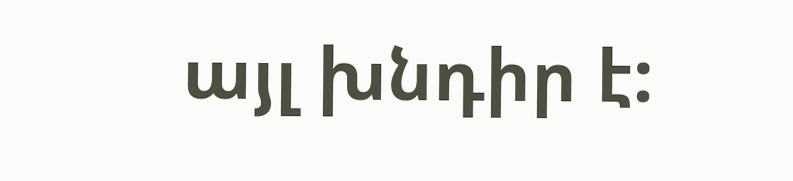այլ խնդիր է: